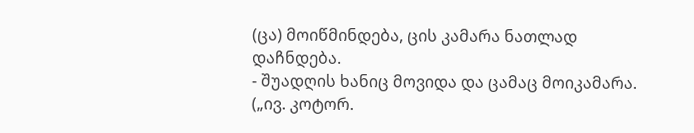(ცა) მოიწმინდება, ცის კამარა ნათლად დაჩნდება.
- შუადღის ხანიც მოვიდა და ცამაც მოიკამარა. („ივ. კოტორ.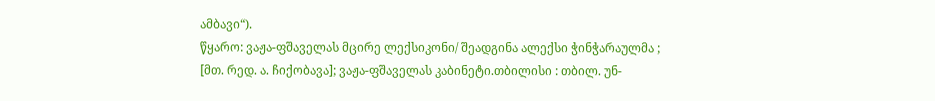ამბავი“).
წყარო: ვაჟა-ფშაველას მცირე ლექსიკონი/ შეადგინა ალექსი ჭინჭარაულმა ; [მთ. რედ. ა. ჩიქობავა]; ვაჟა-ფშაველას კაბინეტი.თბილისი : თბილ. უნ-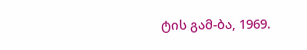ტის გამ-ბა, 1969.